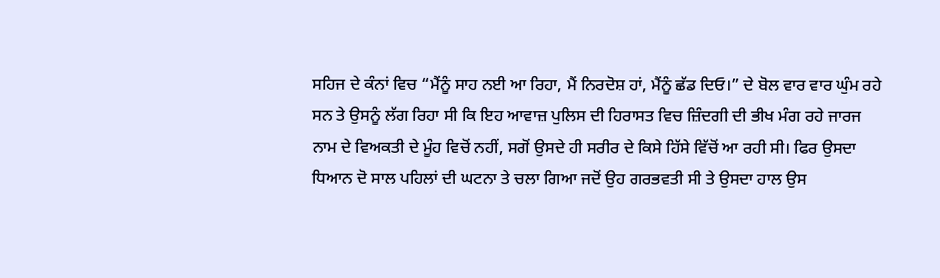ਸਹਿਜ ਦੇ ਕੰਨਾਂ ਵਿਚ “ਮੈਂਨੂੰ ਸਾਹ ਨਈ ਆ ਰਿਹਾ, ਮੈਂ ਨਿਰਦੋਸ਼ ਹਾਂ, ਮੈਂਨੂੰ ਛੱਡ ਦਿਓ।” ਦੇ ਬੋਲ ਵਾਰ ਵਾਰ ਘੁੰਮ ਰਹੇ ਸਨ ਤੇ ਉਸਨੂੰ ਲੱਗ ਰਿਹਾ ਸੀ ਕਿ ਇਹ ਆਵਾਜ਼ ਪੁਲਿਸ ਦੀ ਹਿਰਾਸਤ ਵਿਚ ਜ਼ਿੰਦਗੀ ਦੀ ਭੀਖ ਮੰਗ ਰਹੇ ਜਾਰਜ ਨਾਮ ਦੇ ਵਿਅਕਤੀ ਦੇ ਮੂੰਹ ਵਿਚੋਂ ਨਹੀਂ, ਸਗੋਂ ਉਸਦੇ ਹੀ ਸਰੀਰ ਦੇ ਕਿਸੇ ਹਿੱਸੇ ਵਿੱਚੋਂ ਆ ਰਹੀ ਸੀ। ਫਿਰ ਉਸਦਾ ਧਿਆਨ ਦੋ ਸਾਲ ਪਹਿਲਾਂ ਦੀ ਘਟਨਾ ਤੇ ਚਲਾ ਗਿਆ ਜਦੋਂ ਉਹ ਗਰਭਵਤੀ ਸੀ ਤੇ ਉਸਦਾ ਹਾਲ ਉਸ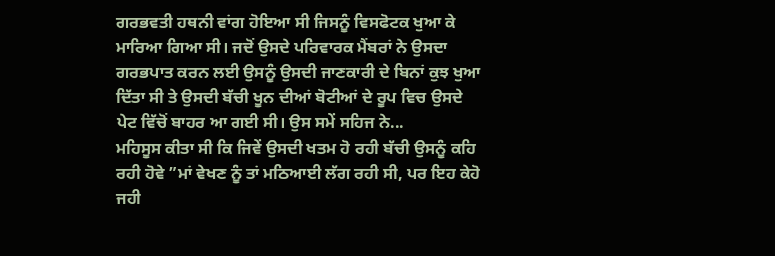ਗਰਭਵਤੀ ਹਥਨੀ ਵਾਂਗ ਹੋਇਆ ਸੀ ਜਿਸਨੂੰ ਵਿਸਫੋਟਕ ਖੁਆ ਕੇ ਮਾਰਿਆ ਗਿਆ ਸੀ। ਜਦੋਂ ਉਸਦੇ ਪਰਿਵਾਰਕ ਮੈਂਬਰਾਂ ਨੇ ਉਸਦਾ ਗਰਭਪਾਤ ਕਰਨ ਲਈ ਉਸਨੂੰ ਉਸਦੀ ਜਾਣਕਾਰੀ ਦੇ ਬਿਨਾਂ ਕੁਝ ਖੁਆ ਦਿੱਤਾ ਸੀ ਤੇ ਉਸਦੀ ਬੱਚੀ ਖੂਨ ਦੀਆਂ ਬੋਟੀਆਂ ਦੇ ਰੂਪ ਵਿਚ ਉਸਦੇ ਪੇਟ ਵਿੱਚੋਂ ਬਾਹਰ ਆ ਗਈ ਸੀ। ਉਸ ਸਮੇਂ ਸਹਿਜ ਨੇ...
ਮਹਿਸੂਸ ਕੀਤਾ ਸੀ ਕਿ ਜਿਵੇਂ ਉਸਦੀ ਖਤਮ ਹੋ ਰਹੀ ਬੱਚੀ ਉਸਨੂੰ ਕਹਿ ਰਹੀ ਹੋਵੇ ”ਮਾਂ ਵੇਖਣ ਨੂੰ ਤਾਂ ਮਠਿਆਈ ਲੱਗ ਰਹੀ ਸੀ, ਪਰ ਇਹ ਕੇਹੋ ਜਹੀ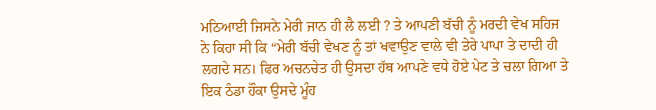ਮਠਿਆਈ ਜਿਸਨੇ ਮੇਰੀ ਜਾਨ ਹੀ ਲੈ ਲਈ ? ਤੇ ਆਪਣੀ ਬੱਚੀ ਨੂੰ ਮਰਦੀ ਵੇਖ ਸਹਿਜ ਨੇ ਕਿਹਾ ਸੀ ਕਿ “ਮੇਰੀ ਬੱਚੀ ਵੇਖਣ ਨੂੰ ਤਾਂ ਖਵਾਉਣ ਵਾਲੇ ਵੀ ਤੇਰੇ ਪਾਪਾ ਤੇ ਦਾਦੀ ਹੀ ਲਗਦੇ ਸਨ। ਫਿਰ ਅਚਨਚੇਤ ਹੀ ਉਸਦਾ ਹੱਥ ਆਪਣੇ ਵਧੇ ਹੋਏ ਪੇਟ ਤੇ ਚਲਾ ਗਿਆ ਤੇ ਇਕ ਠੰਡਾ ਹੌਕਾ ਉਸਦੇ ਮੂੰਹ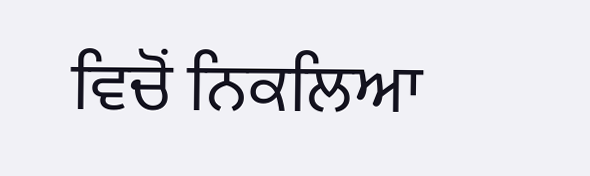ਵਿਚੋਂ ਨਿਕਲਿਆ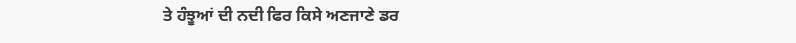ਤੇ ਹੰਝੂਆਂ ਦੀ ਨਦੀ ਫਿਰ ਕਿਸੇ ਅਣਜਾਣੇ ਡਰ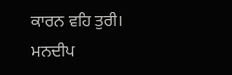ਕਾਰਨ ਵਹਿ ਤੁਰੀ।
ਮਨਦੀਪ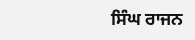ਸਿੰਘ ਰਾਜਨ